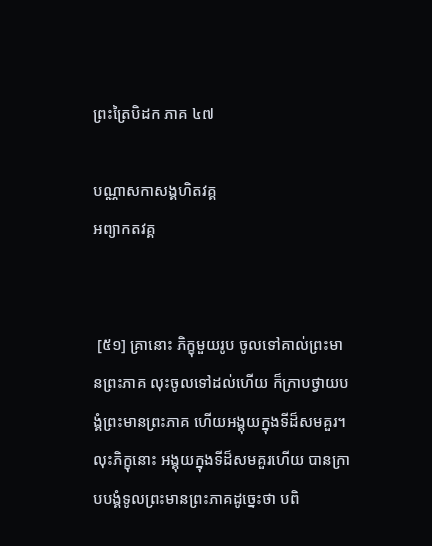ព្រះត្រៃបិដក ភាគ ៤៧

បណ្ណាសកាសង្គហិតវគ្គ
អព្យាកតវគ្គ


 [៥១] គ្រានោះ ភិក្ខុមួយរូប ចូលទៅគាល់ព្រះមានព្រះភាគ លុះចូលទៅដល់ហើយ ក៏ក្រាបថ្វាយបង្គំព្រះមានព្រះភាគ ហើយអង្គុយក្នុងទីដ៏សមគួរ។ លុះភិក្ខុនោះ អង្គុយក្នុងទីដ៏សមគួរហើយ បានក្រាបបង្គំទូលព្រះមានព្រះភាគដូច្នេះថា បពិ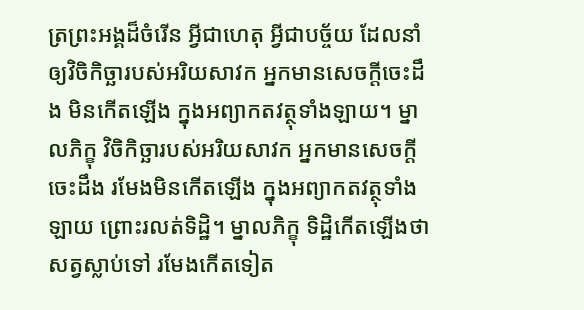ត្រព្រះអង្គដ៏ចំរើន អ្វីជាហេតុ អ្វីជាបច្ច័យ ដែលនាំឲ្យវិចិកិច្ឆារបស់អរិយសាវក អ្នកមានសេចក្តីចេះដឹង មិនកើតឡើង ក្នុងអព្យាកតវត្ថុទាំងឡាយ។ ម្នាលភិក្ខុ វិចិកិច្ឆារបស់អរិយសាវក អ្នកមានសេចក្តីចេះដឹង រមែងមិនកើតឡើង ក្នុងអព្យាកតវត្ថុទាំងឡាយ ព្រោះរលត់ទិដ្ឋិ។ ម្នាលភិក្ខុ ទិដ្ឋិកើតឡើងថា សត្វស្លាប់ទៅ រមែងកើតទៀត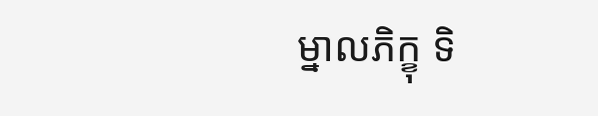ម្នាលភិក្ខុ ទិ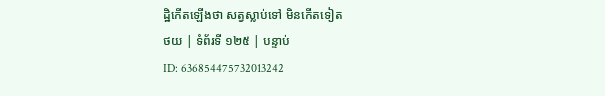ដ្ឋិកើតឡើងថា សត្វស្លាប់ទៅ មិនកើតទៀត
ថយ | ទំព័រទី ១២៥ | បន្ទាប់
ID: 636854475732013242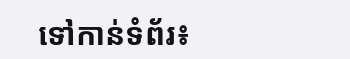ទៅកាន់ទំព័រ៖